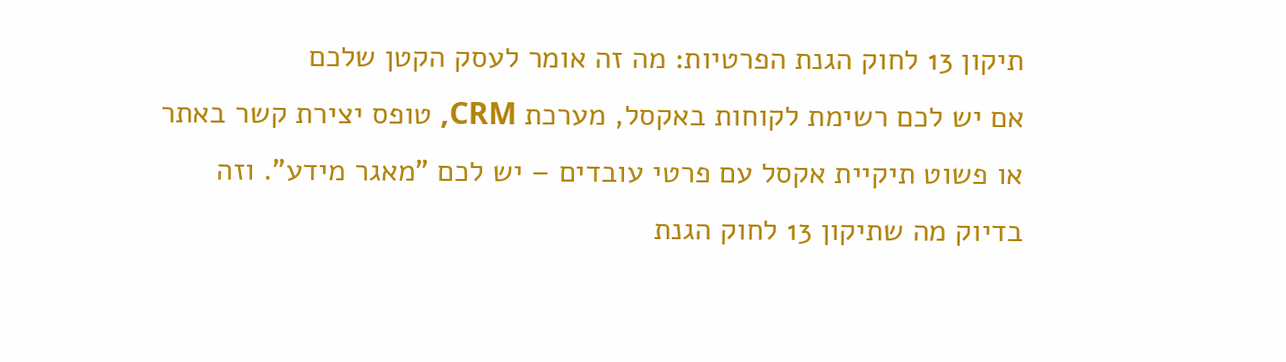תיקון 13 לחוק הגנת הפרטיות: מה זה אומר לעסק הקטן שלכם
אם יש לכם רשימת לקוחות באקסל, מערכת CRM, טופס יצירת קשר באתר או פשוט תיקיית אקסל עם פרטי עובדים – יש לכם "מאגר מידע". וזה בדיוק מה שתיקון 13 לחוק הגנת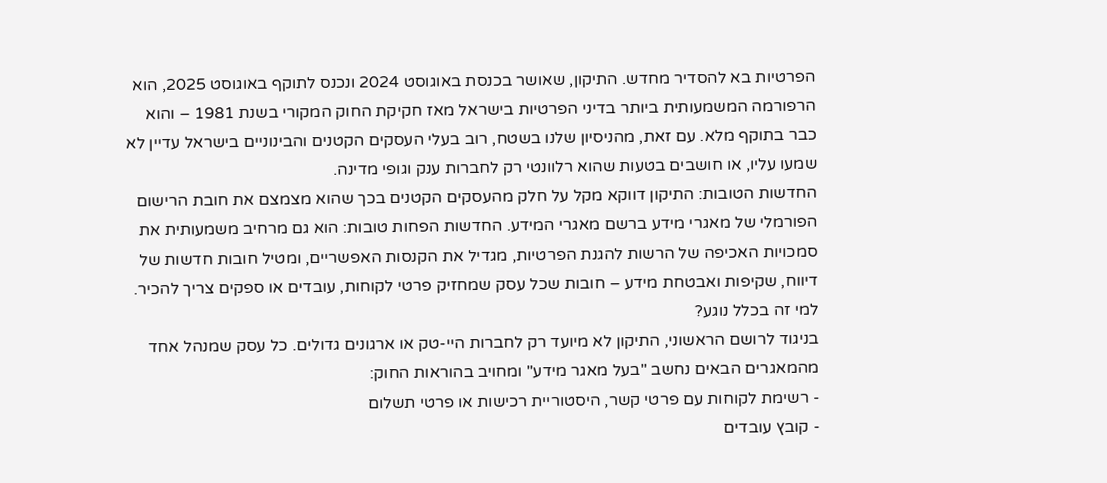הפרטיות בא להסדיר מחדש. התיקון, שאושר בכנסת באוגוסט 2024 ונכנס לתוקף באוגוסט 2025, הוא הרפורמה המשמעותית ביותר בדיני הפרטיות בישראל מאז חקיקת החוק המקורי בשנת 1981 – והוא כבר בתוקף מלא. עם זאת, מהניסיון שלנו בשטח, רוב בעלי העסקים הקטנים והבינוניים בישראל עדיין לא שמעו עליו, או חושבים בטעות שהוא רלוונטי רק לחברות ענק וגופי מדינה.
החדשות הטובות: התיקון דווקא מקל על חלק מהעסקים הקטנים בכך שהוא מצמצם את חובת הרישום הפורמלי של מאגרי מידע ברשם מאגרי המידע. החדשות הפחות טובות: הוא גם מרחיב משמעותית את סמכויות האכיפה של הרשות להגנת הפרטיות, מגדיל את הקנסות האפשריים, ומטיל חובות חדשות של דיווח, שקיפות ואבטחת מידע – חובות שכל עסק שמחזיק פרטי לקוחות, עובדים או ספקים צריך להכיר.
למי זה בכלל נוגע?
בניגוד לרושם הראשוני, התיקון לא מיועד רק לחברות היי-טק או ארגונים גדולים. כל עסק שמנהל אחד מהמאגרים הבאים נחשב "בעל מאגר מידע" ומחויב בהוראות החוק:
- רשימת לקוחות עם פרטי קשר, היסטוריית רכישות או פרטי תשלום
- קובץ עובדים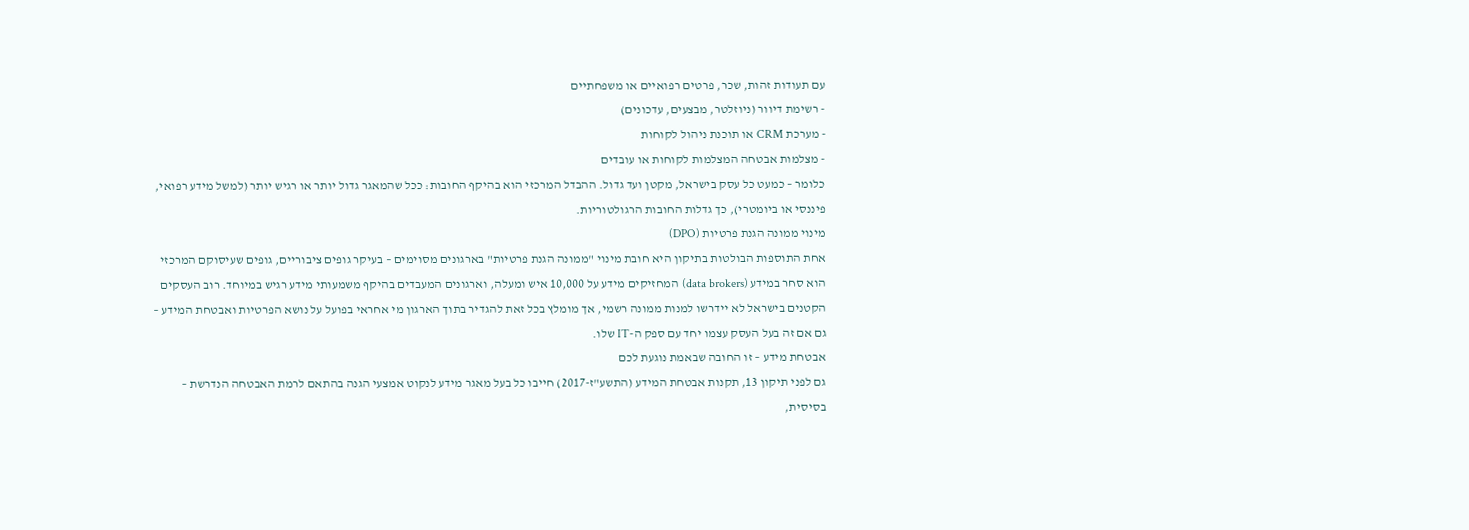עם תעודות זהות, שכר, פרטים רפואיים או משפחתיים
- רשימת דיוור (ניוזלטר, מבצעים, עדכונים)
- מערכת CRM או תוכנת ניהול לקוחות
- מצלמות אבטחה המצלמות לקוחות או עובדים
כלומר – כמעט כל עסק בישראל, מקטן ועד גדול. ההבדל המרכזי הוא בהיקף החובות: ככל שהמאגר גדול יותר או רגיש יותר (למשל מידע רפואי, פיננסי או ביומטרי), כך גדלות החובות הרגולטוריות.
מינוי ממונה הגנת פרטיות (DPO)
אחת התוספות הבולטות בתיקון היא חובת מינוי "ממונה הגנת פרטיות" בארגונים מסוימים – בעיקר גופים ציבוריים, גופים שעיסוקם המרכזי הוא סחר במידע (data brokers) המחזיקים מידע על 10,000 איש ומעלה, וארגונים המעבדים בהיקף משמעותי מידע רגיש במיוחד. רוב העסקים הקטנים בישראל לא יידרשו למנות ממונה רשמי, אך מומלץ בכל זאת להגדיר בתוך הארגון מי אחראי בפועל על נושא הפרטיות ואבטחת המידע – גם אם זה בעל העסק עצמו יחד עם ספק ה-IT שלו.
אבטחת מידע – זו החובה שבאמת נוגעת לכם
גם לפני תיקון 13, תקנות אבטחת המידע (התשע"ז-2017) חייבו כל בעל מאגר מידע לנקוט אמצעי הגנה בהתאם לרמת האבטחה הנדרשת – בסיסית,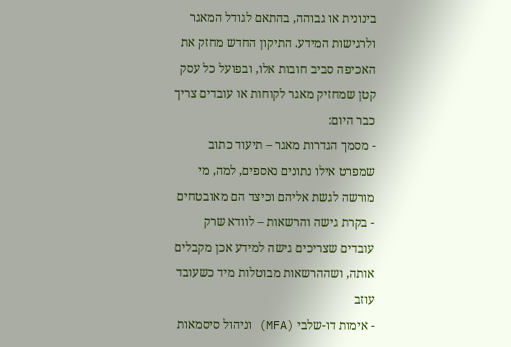בינונית או גבוהה, בהתאם לגודל המאגר ולרגישות המידע. התיקון החדש מחזק את האכיפה סביב חובות אלו, ובפועל כל עסק קטן שמחזיק מאגר לקוחות או עובדים צריך כבר היום:
- מסמך הגדרות מאגר – תיעוד כתוב שמפרט אילו נתונים נאספים, למה, מי מורשה לגשת אליהם וכיצד הם מאובטחים
- בקרת גישה והרשאות – לוודא שרק עובדים שצריכים גישה למידע אכן מקבלים אותה, ושההרשאות מבוטלות מיד כשעובד עוזב
- אימות דו-שלבי (MFA) וניהול סיסמאות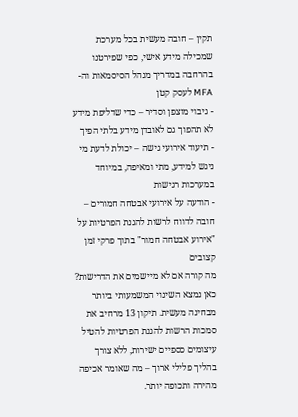תקין – חובה מעשית בכל מערכת שמכילה מידע אישי, כפי שפירטנו בהרחבה במדריך מנהל הסיסמאות וה-MFA לעסק קטן
- גיבוי מוצפן וסדיר – כדי שדליפת מידע לא תהפוך גם לאובדן מידע בלתי הפיך
- תיעוד אירועי גישה – יכולת לדעת מי ניגש למידע, מתי ומאיפה, במיוחד במערכות רגישות
- הודעה על אירועי אבטחה חמורים – חובה לדווח לרשות להגנת הפרטיות על "אירוע אבטחה חמור" בתוך פרקי זמן קצובים
מה קורה אם לא מיישמים את הדרישות?
כאן נמצא השינוי המשמעותי ביותר מבחינה מעשית. תיקון 13 מרחיב את סמכות הרשות להגנת הפרטיות להטיל עיצומים כספיים ישירות, ללא צורך בהליך פלילי ארוך – מה שאומר אכיפה מהירה ותכופה יותר.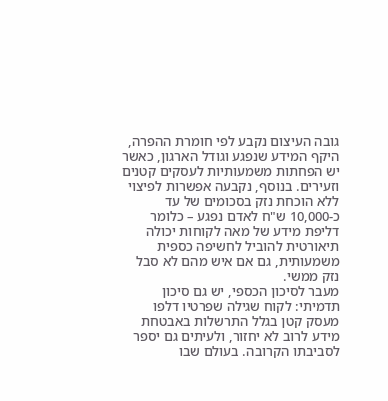גובה העיצום נקבע לפי חומרת ההפרה, היקף המידע שנפגע וגודל הארגון, כאשר יש הפחתות משמעותיות לעסקים קטנים וזעירים. בנוסף, נקבעה אפשרות לפיצוי ללא הוכחת נזק בסכומים של עד כ-10,000 ש"ח לאדם נפגע – כלומר דליפת מידע של מאה לקוחות יכולה תיאורטית להוביל לחשיפה כספית משמעותית, גם אם איש מהם לא סבל נזק ממשי.
מעבר לסיכון הכספי, יש גם סיכון תדמיתי: לקוח שגילה שפרטיו דלפו מעסק קטן בגלל התרשלות באבטחת מידע לרוב לא יחזור, ולעיתים גם יספר לסביבתו הקרובה. בעולם שבו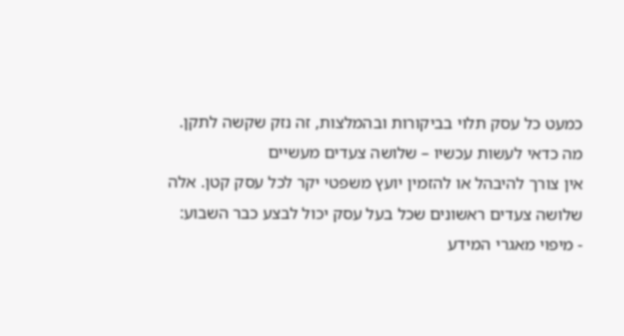כמעט כל עסק תלוי בביקורות ובהמלצות, זה נזק שקשה לתקן.
מה כדאי לעשות עכשיו – שלושה צעדים מעשיים
אין צורך להיבהל או להזמין יועץ משפטי יקר לכל עסק קטן. אלה שלושה צעדים ראשונים שכל בעל עסק יכול לבצע כבר השבוע:
- מיפוי מאגרי המידע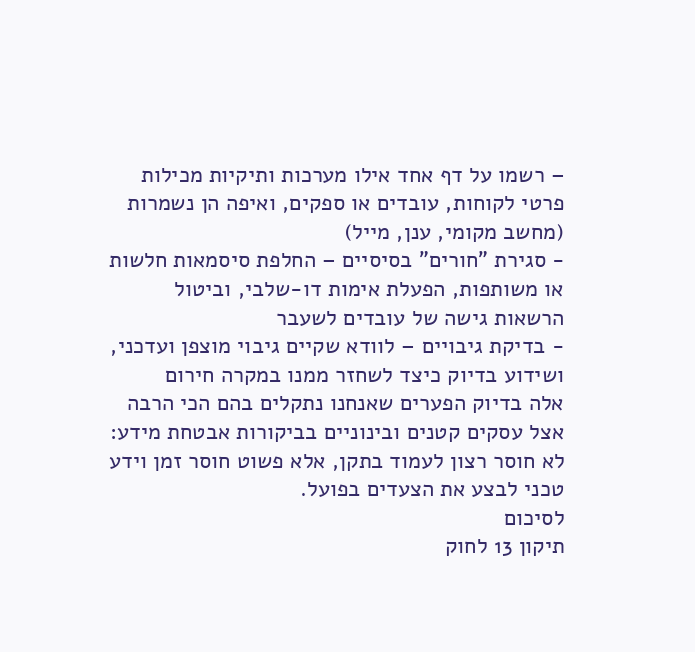– רשמו על דף אחד אילו מערכות ותיקיות מכילות פרטי לקוחות, עובדים או ספקים, ואיפה הן נשמרות (מחשב מקומי, ענן, מייל)
- סגירת "חורים" בסיסיים – החלפת סיסמאות חלשות או משותפות, הפעלת אימות דו-שלבי, וביטול הרשאות גישה של עובדים לשעבר
- בדיקת גיבויים – לוודא שקיים גיבוי מוצפן ועדכני, ושידוע בדיוק כיצד לשחזר ממנו במקרה חירום
אלה בדיוק הפערים שאנחנו נתקלים בהם הכי הרבה אצל עסקים קטנים ובינוניים בביקורות אבטחת מידע: לא חוסר רצון לעמוד בתקן, אלא פשוט חוסר זמן וידע טכני לבצע את הצעדים בפועל.
לסיכום
תיקון 13 לחוק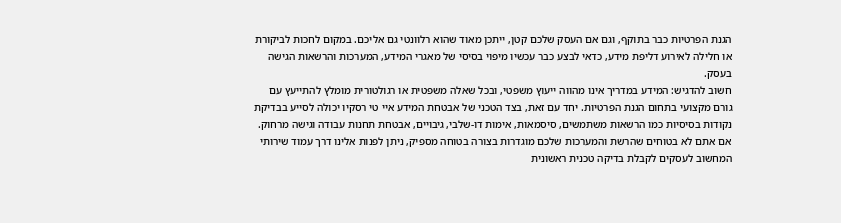הגנת הפרטיות כבר בתוקף, וגם אם העסק שלכם קטן, ייתכן מאוד שהוא רלוונטי גם אליכם. במקום לחכות לביקורת או חלילה לאירוע דליפת מידע, כדאי לבצע כבר עכשיו מיפוי בסיסי של מאגרי המידע, המערכות והרשאות הגישה בעסק.
חשוב להדגיש: המידע במדריך אינו מהווה ייעוץ משפטי, ובכל שאלה משפטית או רגולטורית מומלץ להתייעץ עם גורם מקצועי בתחום הגנת הפרטיות. יחד עם זאת, בצד הטכני של אבטחת המידע איי טי רסקיו יכולה לסייע בבדיקת נקודות בסיסיות כמו הרשאות משתמשים, סיסמאות, אימות דו-שלבי, גיבויים, אבטחת תחנות עבודה וגישה מרחוק.
אם אתם לא בטוחים שהרשת והמערכות שלכם מוגדרות בצורה בטוחה מספיק, ניתן לפנות אלינו דרך עמוד שירותי המחשוב לעסקים לקבלת בדיקה טכנית ראשונית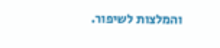והמלצות לשיפור.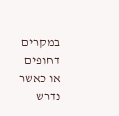במקרים דחופים או כאשר נדרש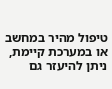טיפול מהיר במחשב או במערכת קיימת, ניתן להיעזר גם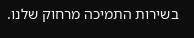בשירות התמיכה מרחוק שלנו.